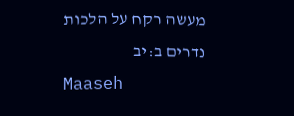מעשה רקח על הלכות נדרים ב:יב
Maaseh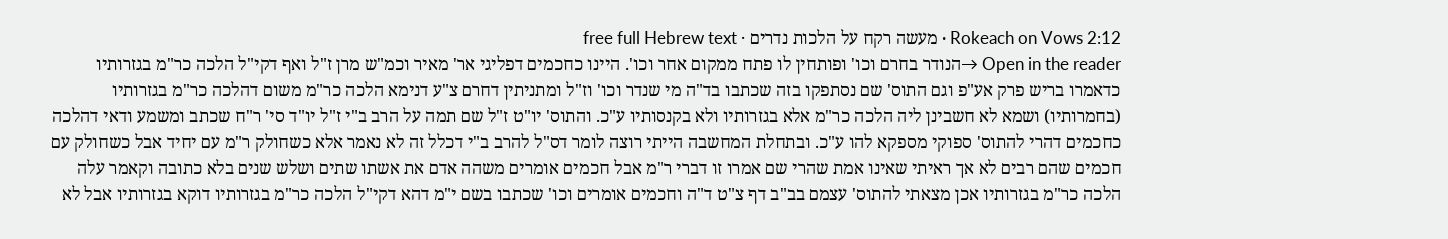Rokeach on Vows 2:12 · מעשה רקח על הלכות נדרים · free full Hebrew text
Open in the reader →הנודר בחרם וכו' ופותחין לו פתח ממקום אחר וכו'. היינו כחכמים דפליגי אר' מאיר וכמ"ש מרן ז"ל ואף דקי"ל הלכה כר"מ בגזרותיו כדאמרו בריש פרק אע"פ וגם התוס' שם נסתפקו בזה שכתבו בד"ה מי שנדר וכו' וז"ל ומתניתין דחרם צ"ע דנימא הלכה כר"מ משום דהלכה כר"מ בגזרותיו (בחמרותיו) ושמא לא חשבינן ליה הלכה כר"מ אלא בגזרותיו ולא בקנסותיו ע"כ. והתוס' יו"ט ז"ל שם תמה על הרב ב"י ז"ל יו"ד סי' ר"ח שכתב ומשמע ודאי דהלכה כחכמים דהרי להתוס' ספוקי מספקא להו ע"כ. ובתחלת המחשבה הייתי רוצה לומר דס"ל להרב ב"י דכלל זה לא נאמר אלא כשחולק ר"מ עם יחיד אבל כשחולק עם חכמים שהם רבים לא אך ראיתי שאינו אמת שהרי שם אמרו זו דברי ר"מ אבל חכמים אומרים משהה אדם את אשתו שתים ושלש שנים בלא כתובה וקאמר עלה הלכה כר"מ בגזרותיו אכן מצאתי להתוס' עצמם בב"ב דף צ"ט ד"ה וחכמים אומרים וכו' שכתבו בשם י"מ דהא דקי"ל הלכה כר"מ בגזרותיו דוקא בגזרותיו אבל לא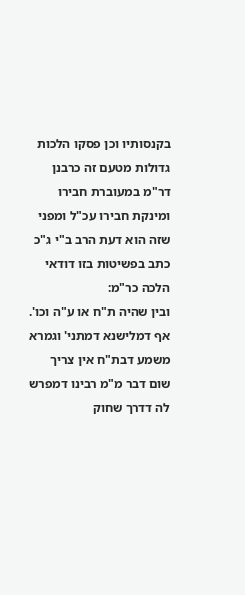בקנסותיו וכן פסקו הלכות גדולות מטעם זה כרבנן דר"מ במעוברת חבירו ומינקת חבירו עכ"ל ומפני שזה הוא דעת הרב ב"י ג"כ כתב בפשיטות בזו דודאי הלכה כר"מ:
ובין שהיה ת"ח או ע"ה וכו'. אף דמלישנא דמתני' וגמרא משמע דבת"ח אין צריך שום דבר מ"מ רבינו דמפרש לה דדרך שחוק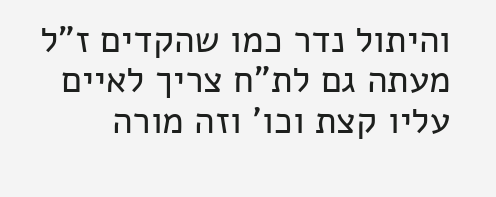והיתול נדר כמו שהקדים ז"ל מעתה גם לת"ח צריך לאיים עליו קצת וכו' וזה מורה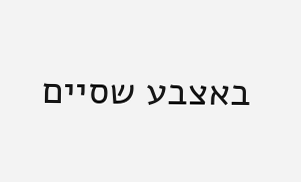באצבע שסיים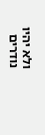ולא יהיו נודרים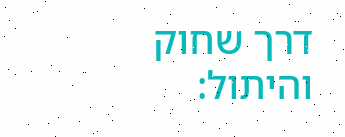דרך שחוק והיתול: